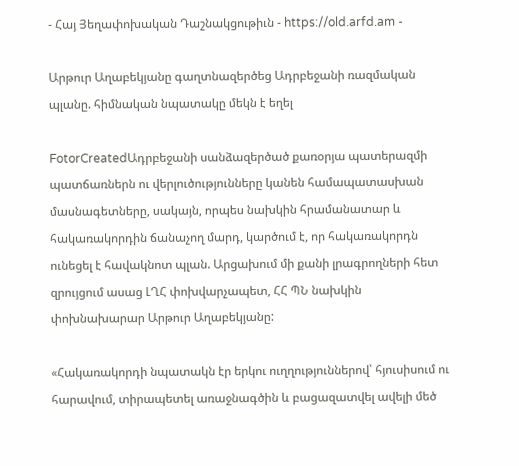- Հայ Յեղափոխական Դաշնակցութիւն - https://old.arfd.am -

Արթուր Աղաբեկյանը գաղտնազերծեց Ադրբեջանի ռազմական պլանը. հիմնական նպատակը մեկն է եղել

FotorCreatedԱդրբեջանի սանձազերծած քառօրյա պատերազմի պատճառներն ու վերլուծությունները կանեն համապատասխան մասնագետները, սակայն, որպես նախկին հրամանատար և հակառակորդին ճանաչող մարդ, կարծում է, որ հակառակորդն ունեցել է հավակնոտ պլան. Արցախում մի քանի լրագրողների հետ զրույցում ասաց ԼՂՀ փոխվարչապետ, ՀՀ ՊՆ նախկին փոխնախարար Արթուր Աղաբեկյանը:

«Հակառակորդի նպատակն էր երկու ուղղություններով՝ հյուսիսում ու հարավում, տիրապետել առաջնագծին և բացազատվել ավելի մեծ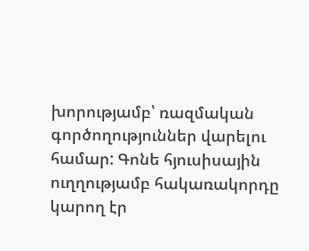խորությամբ՝ ռազմական գործողություններ վարելու համար: Գոնե հյուսիսային ուղղությամբ հակառակորդը կարող էր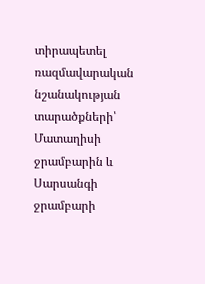տիրապետել ռազմավարական նշանակության տարածքների՝ Մատաղիսի ջրամբարին և Սարսանգի ջրամբարի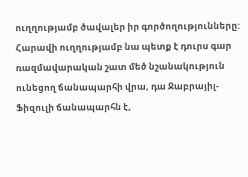ուղղությամբ ծավալեր իր գործողությունները: Հարավի ուղղությամբ նա պետք է դուրս գար ռազմավարական շատ մեծ նշանակություն ունեցող ճանապարհի վրա, դա Ջաբրայիլ-Ֆիզուլի ճանապարհն է,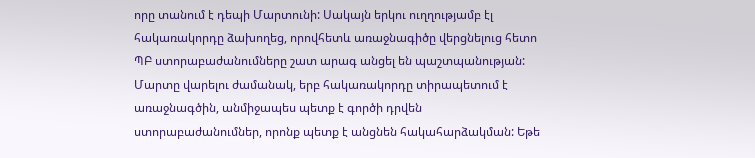որը տանում է դեպի Մարտունի: Սակայն երկու ուղղությամբ էլ հակառակորդը ձախողեց, որովհետև առաջնագիծը վերցնելուց հետո ՊԲ ստորաբաժանումները շատ արագ անցել են պաշտպանության: Մարտը վարելու ժամանակ, երբ հակառակորդը տիրապետում է առաջնագծին, անմիջապես պետք է գործի դրվեն ստորաբաժանումներ, որոնք պետք է անցնեն հակահարձակման: Եթե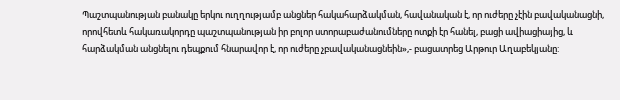Պաշտպանության բանակը երկու ուղղությամբ անցներ հակահարձակման, հավանական է, որ ուժերը չէին բավականացնի, որովհետև հակառակորդը պաշտպանության իր բոլոր ստորաբաժանումները ոտքի էր հանել, բացի ավիացիայից, և հարձակման անցնելու դեպքում հնարավոր է, որ ուժերը չբավականացնեին»,- բացատրեց Արթուր Աղաբեկյանը: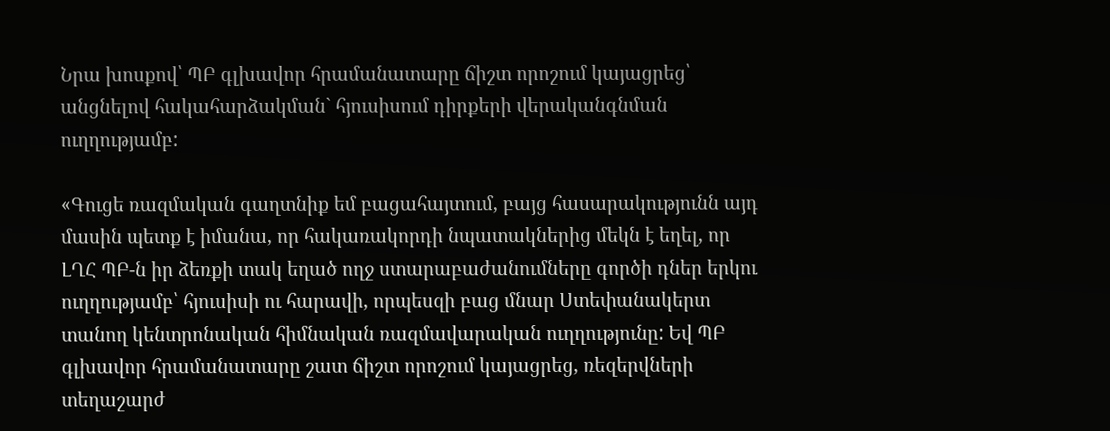Նրա խոսքով՝ ՊԲ գլխավոր հրամանատարը ճիշտ որոշում կայացրեց՝ անցնելով հակահարձակման` հյուսիսում դիրքերի վերականգնման ուղղությամբ:

«Գուցե ռազմական գաղտնիք եմ բացահայտում, բայց հասարակությունն այդ մասին պետք է իմանա, որ հակառակորդի նպատակներից մեկն է եղել, որ ԼՂՀ ՊԲ-ն իր ձեռքի տակ եղած ողջ ստարաբաժանումները գործի դներ երկու ուղղությամբ՝ հյուսիսի ու հարավի, որպեսզի բաց մնար Ստեփանակերտ տանող կենտրոնական հիմնական ռազմավարական ուղղությունը: Եվ ՊԲ գլխավոր հրամանատարը շատ ճիշտ որոշում կայացրեց, ռեզերվների տեղաշարժ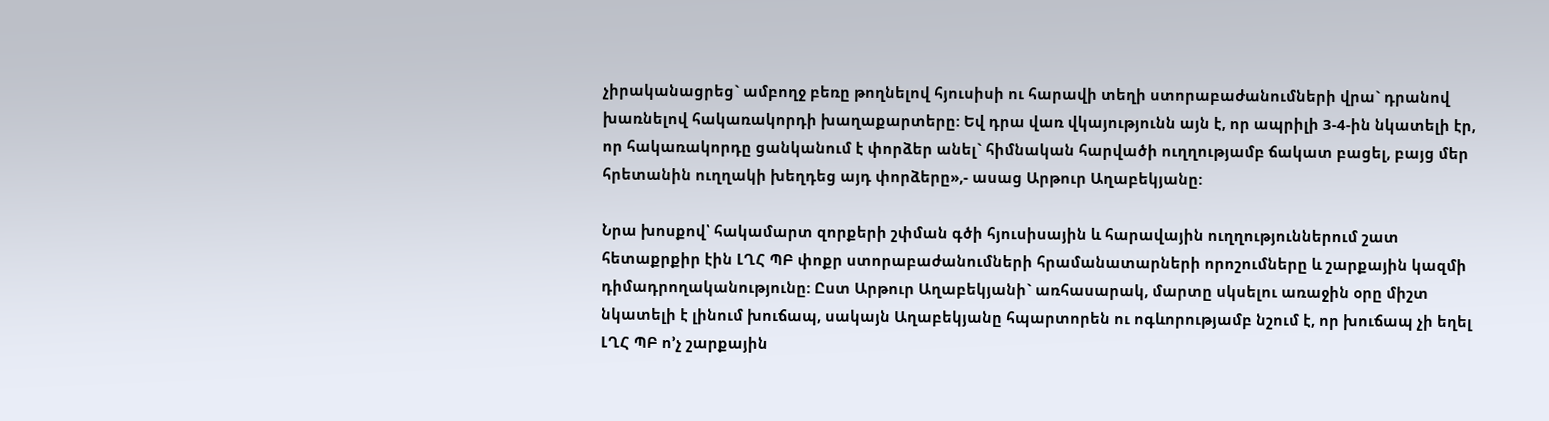չիրականացրեց` ամբողջ բեռը թողնելով հյուսիսի ու հարավի տեղի ստորաբաժանումների վրա` դրանով խառնելով հակառակորդի խաղաքարտերը: Եվ դրա վառ վկայությունն այն է, որ ապրիլի 3-4-ին նկատելի էր, որ հակառակորդը ցանկանում է փորձեր անել` հիմնական հարվածի ուղղությամբ ճակատ բացել, բայց մեր հրետանին ուղղակի խեղդեց այդ փորձերը»,- ասաց Արթուր Աղաբեկյանը:

Նրա խոսքով՝ հակամարտ զորքերի շփման գծի հյուսիսային և հարավային ուղղություններում շատ հետաքրքիր էին ԼՂՀ ՊԲ փոքր ստորաբաժանումների հրամանատարների որոշումները և շարքային կազմի դիմադրողականությունը: Ըստ Արթուր Աղաբեկյանի` առհասարակ, մարտը սկսելու առաջին օրը միշտ նկատելի է լինում խուճապ, սակայն Աղաբեկյանը հպարտորեն ու ոգևորությամբ նշում է, որ խուճապ չի եղել ԼՂՀ ՊԲ ո’չ շարքային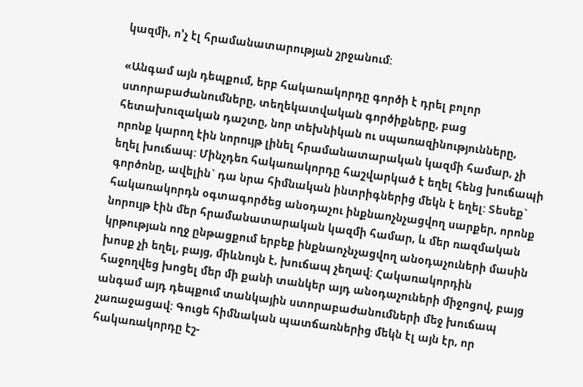կազմի, ո’չ էլ հրամանատարության շրջանում:

«Անգամ այն դեպքում, երբ հակառակորդը գործի է դրել բոլոր ստորաբաժանումները, տեղեկատվական գործիքները, բաց հետախուզական դաշտը, նոր տեխնիկան ու սպառազինությունները, որոնք կարող էին նորույթ լինել հրամանատարական կազմի համար, չի եղել խուճապ: Մինչդեռ հակառակորդը հաշվարկած է եղել հենց խուճապի գործոնը, ավելին` դա նրա հիմնական ինտրիգներից մեկն է եղել: Տեսեք` հակառակորդն օգտագործեց անօդաչու ինքնաոչնչացվող սարքեր, որոնք նորույթ էին մեր հրամանատարական կազմի համար, և մեր ռազմական կրթության ողջ ընթացքում երբեք ինքնաոչնչացվող անօդաչուների մասին խոսք չի եղել, բայց, միևնույն է, խուճապ չեղավ: Հակառակորդին հաջողվեց խոցել մեր մի քանի տանկեր այդ անօդաչուների միջոցով, բայց անգամ այդ դեպքում տանկային ստորաբաժանումների մեջ խուճապ չառաջացավ: Գուցե հիմնական պատճառներից մեկն էլ այն էր, որ հակառակորդը էշ-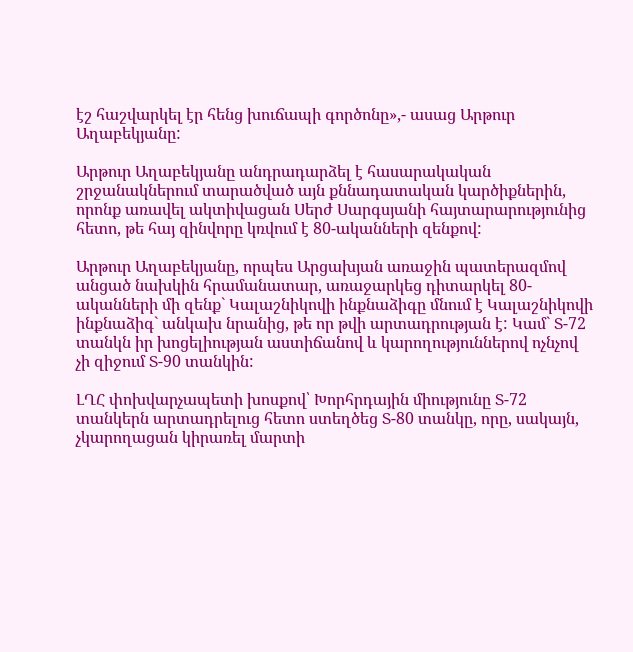էշ հաշվարկել էր հենց խուճապի գործոնը»,- ասաց Արթուր Աղաբեկյանը:

Արթուր Աղաբեկյանը անդրադարձել է հասարակական շրջանակներում տարածված այն քննադատական կարծիքներին, որոնք առավել ակտիվացան Սերժ Սարգսյանի հայտարարությունից հետո, թե հայ զինվորը կռվում է 80-ականների զենքով:

Արթուր Աղաբեկյանը, որպես Արցախյան առաջին պատերազմով անցած նախկին հրամանատար, առաջարկեց դիտարկել 80-ականների մի զենք` Կալաշնիկովի ինքնաձիգը մնում է Կալաշնիկովի ինքնաձիգ` անկախ նրանից, թե որ թվի արտադրության է: Կամ` Տ-72 տանկն իր խոցելիության աստիճանով և կարողություններով ոչնչով չի զիջում Տ-90 տանկին:

ԼՂՀ փոխվարչապետի խոսքով՝ Խորհրդային միությունը Տ-72 տանկերն արտադրելուց հետո ստեղծեց Տ-80 տանկը, որը, սակայն, չկարողացան կիրառել մարտի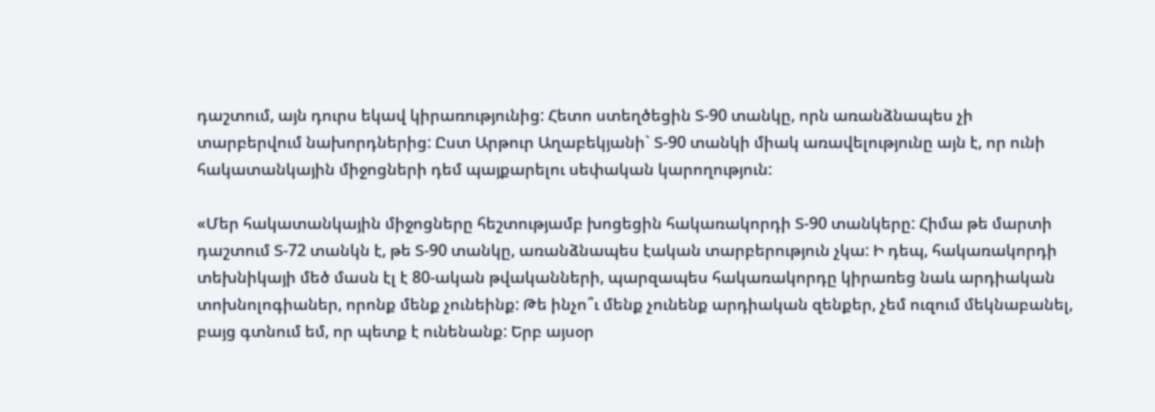դաշտում, այն դուրս եկավ կիրառությունից: Հետո ստեղծեցին Տ-90 տանկը, որն առանձնապես չի տարբերվում նախորդներից: Ըստ Արթուր Աղաբեկյանի` Տ-90 տանկի միակ առավելությունը այն է, որ ունի հակատանկային միջոցների դեմ պայքարելու սեփական կարողություն:

«Մեր հակատանկային միջոցները հեշտությամբ խոցեցին հակառակորդի Տ-90 տանկերը: Հիմա թե մարտի դաշտում Տ-72 տանկն է, թե Տ-90 տանկը, առանձնապես էական տարբերություն չկա: Ի դեպ, հակառակորդի տեխնիկայի մեծ մասն էլ է 80-ական թվականների, պարզապես հակառակորդը կիրառեց նաև արդիական տոխնոլոգիաներ, որոնք մենք չունեինք: Թե ինչո՞ւ մենք չունենք արդիական զենքեր, չեմ ուզում մեկնաբանել, բայց գտնում եմ, որ պետք է ունենանք: Երբ այսօր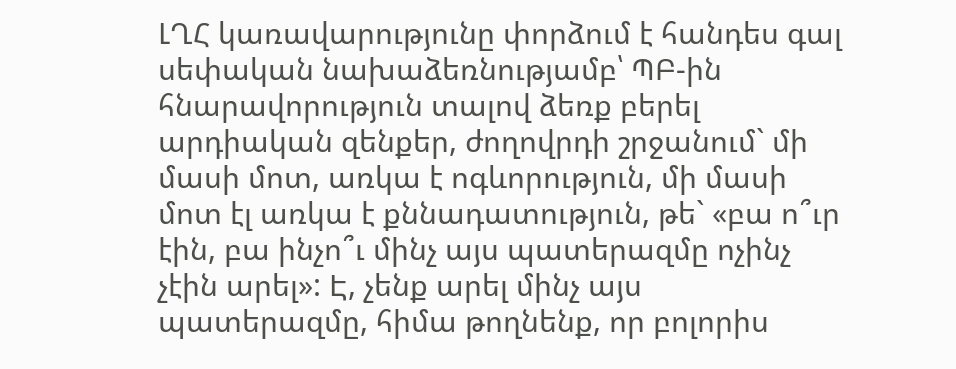ԼՂՀ կառավարությունը փորձում է հանդես գալ սեփական նախաձեռնությամբ՝ ՊԲ-ին հնարավորություն տալով ձեռք բերել արդիական զենքեր, ժողովրդի շրջանում` մի մասի մոտ, առկա է ոգևորություն, մի մասի մոտ էլ առկա է քննադատություն, թե` «բա ո՞ւր էին, բա ինչո՞ւ մինչ այս պատերազմը ոչինչ չէին արել»: Է, չենք արել մինչ այս պատերազմը, հիմա թողնենք, որ բոլորիս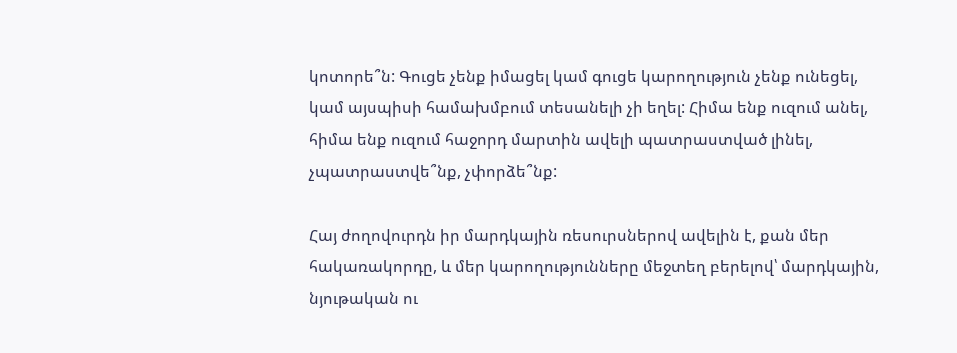կոտորե՞ն: Գուցե չենք իմացել կամ գուցե կարողություն չենք ունեցել, կամ այսպիսի համախմբում տեսանելի չի եղել: Հիմա ենք ուզում անել, հիմա ենք ուզում հաջորդ մարտին ավելի պատրաստված լինել, չպատրաստվե՞նք, չփորձե՞նք:

Հայ ժողովուրդն իր մարդկային ռեսուրսներով ավելին է, քան մեր հակառակորդը, և մեր կարողությունները մեջտեղ բերելով՝ մարդկային, նյութական ու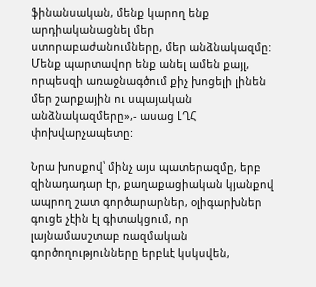ֆինանսական, մենք կարող ենք արդիականացնել մեր ստորաբաժանումները, մեր անձնակազմը: Մենք պարտավոր ենք անել ամեն քայլ, որպեսզի առաջնագծում քիչ խոցելի լինեն մեր շարքային ու սպայական անձնակազմերը»,- ասաց ԼՂՀ փոխվարչապետը:

Նրա խոսքով՝ մինչ այս պատերազմը, երբ զինադադար էր, քաղաքացիական կյանքով ապրող շատ գործարարներ, օլիգարխներ գուցե չէին էլ գիտակցում, որ լայնամասշտաբ ռազմական գործողությունները երբևէ կսկսվեն,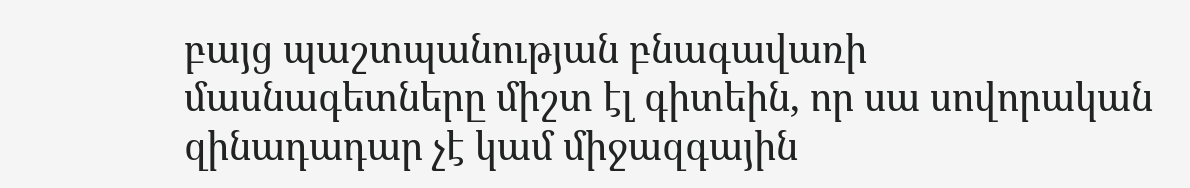բայց պաշտպանության բնագավառի մասնագետները միշտ էլ գիտեին, որ սա սովորական զինադադար չէ կամ միջազգային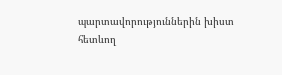պարտավորություններին խիստ հետևող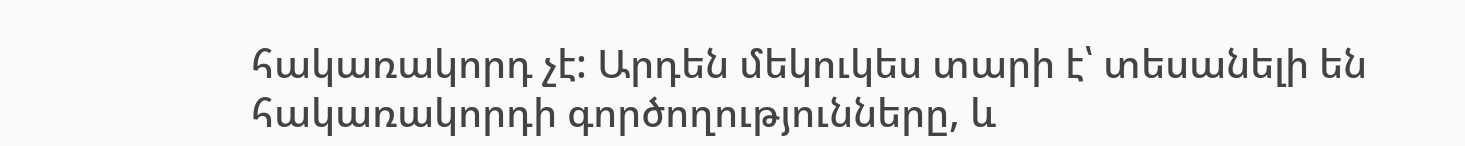հակառակորդ չէ: Արդեն մեկուկես տարի է՝ տեսանելի են հակառակորդի գործողությունները, և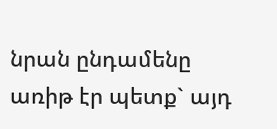նրան ընդամենը առիթ էր պետք` այդ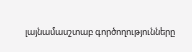լայնամասշտաբ գործողությունները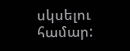սկսելու համար: